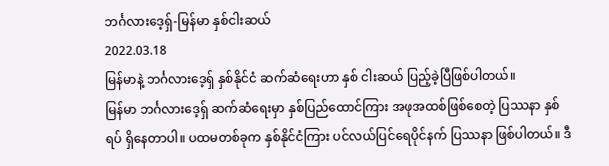ဘင်္ဂလားဒေ့ရှ်-မြန်မာ နှစ်ငါးဆယ်
2022.03.18
မြန်မာနဲ့ ဘင်္ဂလားဒေ့ရှ် နှစ်နိုင်ငံ ဆက်ဆံရေးဟာ နှစ် ငါးဆယ် ပြည့်ခဲ့ပြီဖြစ်ပါတယ်။
မြန်မာ ဘင်္ဂလားဒေ့ရှ် ဆက်ဆံရေးမှာ နှစ်ပြည်ထောင်ကြား အဖုအထစ်ဖြစ်စေတဲ့ ပြဿနာ နှစ်ရပ် ရှိနေတာပါ။ ပထမတစ်ခုက နှစ်နိုင်ငံကြား ပင်လယ်ပြင်ရေပိုင်နက် ပြဿနာ ဖြစ်ပါတယ်။ ဒီ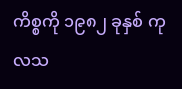ကိစ္စကို ၁၉၈၂ ခုနှစ် ကုလသ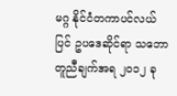မဂ္ဂ နိုင်ငံတကာပင်လယ်ပြင် ဥပဒေဆိုင်ရာ သဘောတူညီချက်အရ ၂ဝ၁၂ ခု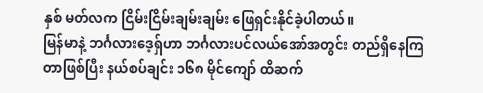နှစ် မတ်လက ငြိမ်းငြိမ်းချမ်းချမ်း ဖြေရှင်းနိုင်ခဲ့ပါတယ်။
မြန်မာနဲ့ ဘင်္ဂလားဒေ့ရှ်ဟာ ဘင်္ဂလားပင်လယ်အော်အတွင်း တည်ရှိနေကြတာဖြစ်ပြီး နယ်စပ်ချင်း ၁၆၈ မိုင်ကျော် ထိဆက်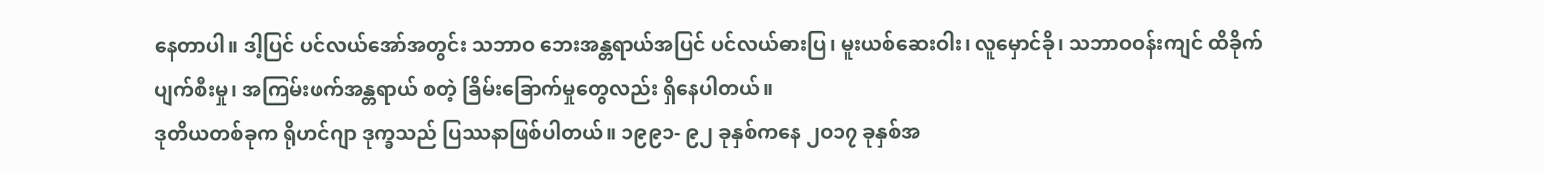နေတာပါ။ ဒါ့ပြင် ပင်လယ်အော်အတွင်း သဘာဝ ဘေးအန္တရာယ်အပြင် ပင်လယ်ဓားပြ၊ မူးယစ်ဆေးဝါး၊ လူမှောင်ခို၊ သဘာဝဝန်းကျင် ထိခိုက်ပျက်စီးမှု၊ အကြမ်းဖက်အန္တရာယ် စတဲ့ ခြိမ်းခြောက်မှုတွေလည်း ရှိနေပါတယ်။
ဒုတိယတစ်ခုက ရိုဟင်ဂျာ ဒုက္ခသည် ပြဿနာဖြစ်ပါတယ်။ ၁၉၉၁- ၉၂ ခုနှစ်ကနေ ၂ဝ၁၇ ခုနှစ်အ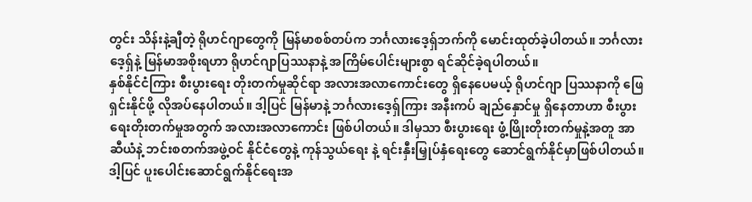တွင်း သိန်းနဲ့ချီတဲ့ ရိုဟင်ဂျာတွေကို မြန်မာစစ်တပ်က ဘင်္ဂလားဒေ့ရှ်ဘက်ကို မောင်းထုတ်ခဲ့ပါတယ်။ ဘင်္ဂလားဒေ့ရှ်နဲ့ မြန်မာအစိုးရဟာ ရိုဟင်ဂျာပြဿနာနဲ့ အကြိမ်ပေါင်းများစွာ ရင်ဆိုင်ခဲ့ရပါတယ်။
နှစ်နိုင်ငံကြား စီးပွားရေး တိုးတက်မှုဆိုင်ရာ အလားအလာကောင်းတွေ ရှိနေပေမယ့် ရိုဟင်ဂျာ ပြဿနာကို ဖြေရှင်းနိုင်ဖို့ လိုအပ်နေပါတယ်။ ဒါ့ပြင် မြန်မာနဲ့ ဘင်္ဂလားဒေ့ရှ်ကြား အနီးကပ် ချည်နှောင်မှု ရှိနေတာဟာ စီးပွားရေးတိုးတက်မှုအတွက် အလားအလာကောင်း ဖြစ်ပါတယ်။ ဒါမှသာ စီးပွားရေး ဖွံ့ဖြိုးတိုးတက်မှုနဲ့အတူ အာဆီယံနဲ့ ဘင်းစတက်အဖွဲ့ဝင် နိုင်ငံတွေနဲ့ ကုန်သွယ်ရေး နဲ့ ရင်းနှီးမြှုပ်နှံရေးတွေ ဆောင်ရွက်နိုင်မှာဖြစ်ပါတယ်။
ဒါ့ပြင် ပူးပေါင်းဆောင်ရွက်နိုင်ရေးအ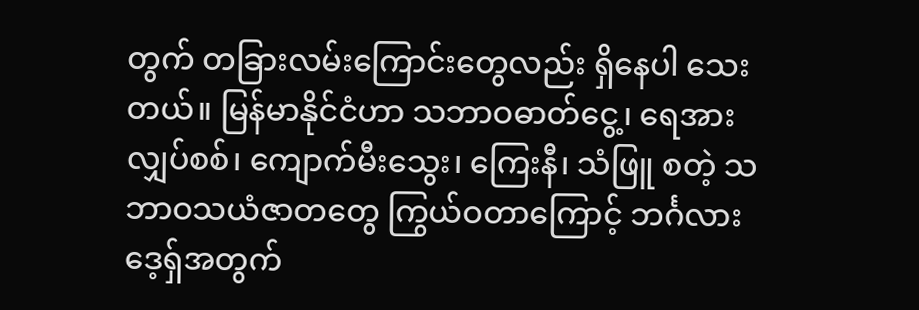တွက် တခြားလမ်းကြောင်းတွေလည်း ရှိနေပါ သေးတယ်။ မြန်မာနိုင်ငံဟာ သဘာဝဓာတ်ငွေ့၊ ရေအားလျှပ်စစ်၊ ကျောက်မီးသွေး၊ ကြေးနီ၊ သံဖြူ စတဲ့ သဘာဝသယံဇာတတွေ ကြွယ်ဝတာကြောင့် ဘင်္ဂလားဒေ့ရှ်အတွက်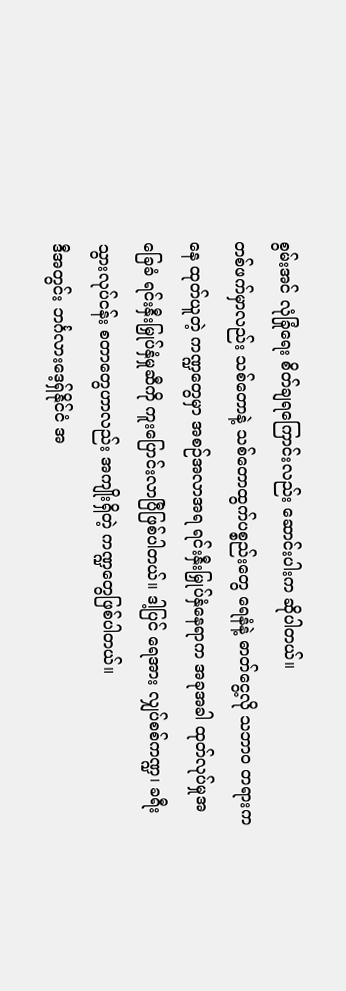စွမ်းအင် လုံခြုံရေး စိတ်ချရကြောင်းလည်း ဆောင်းပါးက ဆိုပါတယ်။
တစ်ဖက်မှာလည်း သစ်တောနဲ့ သစ်တောထွက်ပစ္စည်းတွေ ရေနံနဲ့ ဓာတ်ငွေ့လို သဘာဝ တရားကနေ ထုတ်ယူတဲ့ ကဏ္ဍတွေမှာ အစဉ်အလာအရ ရင်းနှီးမြှုပ်နှံနေရာက အခုအခါ ထုတ်လုပ်မှုအခြေခံ ရင်းနှီးမြှုပ်နှံမှုဆီကို ကူးပြောင်းလာပြီဖြစ်ပါတယ်။ ဒါ့ပြင် ရေအား လျှပ်စစ်ကဏ္ဍ၊ ခရီးသွားလုပ်ငန်း စတာတွေဟာလည်း အကျိုးရှိတဲ့ ကဏ္ဍတွေဖြစ်ပါတယ်။
ဒီအတွင်း ဘင်္ဂလားဒေ့ရှ်နိုင်ငံ အ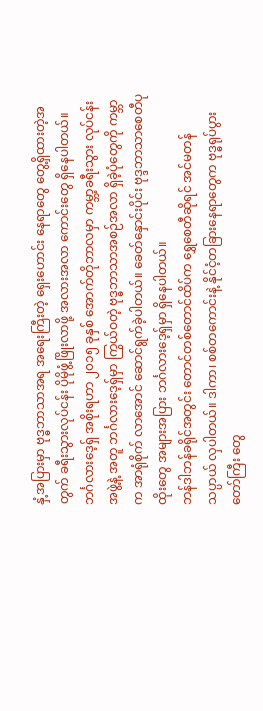နှံ့အပြားမှာ ဗုဒ္ဓဘာသာအရ အရေးကြီးတဲ့ ရှေးဟောင်း နေရာတွေ တွေ့ရှိထားတဲ့အတွက် ခရီးသွားလုပ်ငန်း ပိုမိုဖွံ့ဖြိုးလာဖို့ အလားအလာ ကောင်းတွေ ရှိနေပါတယ်။
ဘင်္ဂလားဒေ့ရှ် အစိုးရဟာ ၂၀၁၅ ခုနှစ် အောက်တိုဘာလမှာ ကမ္ဘာ့ခရီးသွား လုပ်ငန်းအဖွဲ့နဲ့ အတူ ဘင်္ဂလားဒေ့ရှ်မှာ ကြွယ်ဝတဲ့ ဗုဒ္ဓဘာသာအစဉ်အလာ ရှိခဲ့ပုံတွေကို ကမ္ဘာက အာရုံစိုက် လာအောင် ဆောင်ရွက်ခဲ့ပါတယ်။ ခေတ်နှောင်းပိုင်း ဗုဒ္ဒဘာသာစေတီပုထိုးတွေ အများအပြား ဘင်္ဂလားဒေ့ရှ်မှာ ရှိနေပါတယ်။
ဘန်ဒါဘန်ခရိုင်အတွင်း တောင်တစ်တောင်ထိပ်က ရွှေစေတီဆိုရင် အင်မတန် သပ္ပာယ် လှပါတယ်။ ဒါကာ၊ စစ်တကောင်းနဲ့ နိုင်ငံ့တခြားနေရာတွေက ဗုဒ္ဓရုပ်ပွားတော်ကြီး တွေ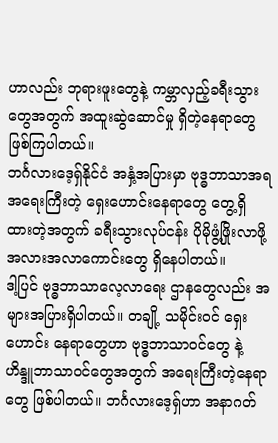ဟာလည်း ဘုရားဖူးတွေနဲ့ ကမ္ဘာလှည့်ခရီးသွားတွေအတွက် အထူးဆွဲဆောင်မှု ရှိတဲ့နေရာတွေဖြစ်ကြပါတယ်။
ဘင်္ဂလားဒေ့ရှ်နိုင်ငံ အနှံ့အပြားမှာ ဗုဒ္ဓဘာသာအရ အရေးကြီးတဲ့ ရှေးဟောင်းနေရာတွေ တွေ့ရှိထားတဲ့အတွက် ခရီးသွားလုပ်ငန်း ပိုမိုဖွံ့ဖြိုးလာဖို့ အလားအလာကောင်းတွေ ရှိနေပါတယ်။
ဒါ့ပြင် ဗုဒ္ဓဘာသာလေ့လာရေး ဌာနတွေလည်း အများအပြားရှိပါတယ်။ တချို့ သမိုင်းဝင် ရှေးဟောင်း နေရာတွေဟာ ဗုဒ္ဓဘာသာဝင်တွေ နဲ့ ဟိန္ဒူဘာသာဝင်တွေအတွက် အရေးကြီးတဲ့နေရာတွေ ဖြစ်ပါတယ်။ ဘင်္ဂလားဒေ့ရှ်ဟာ အနာဂတ်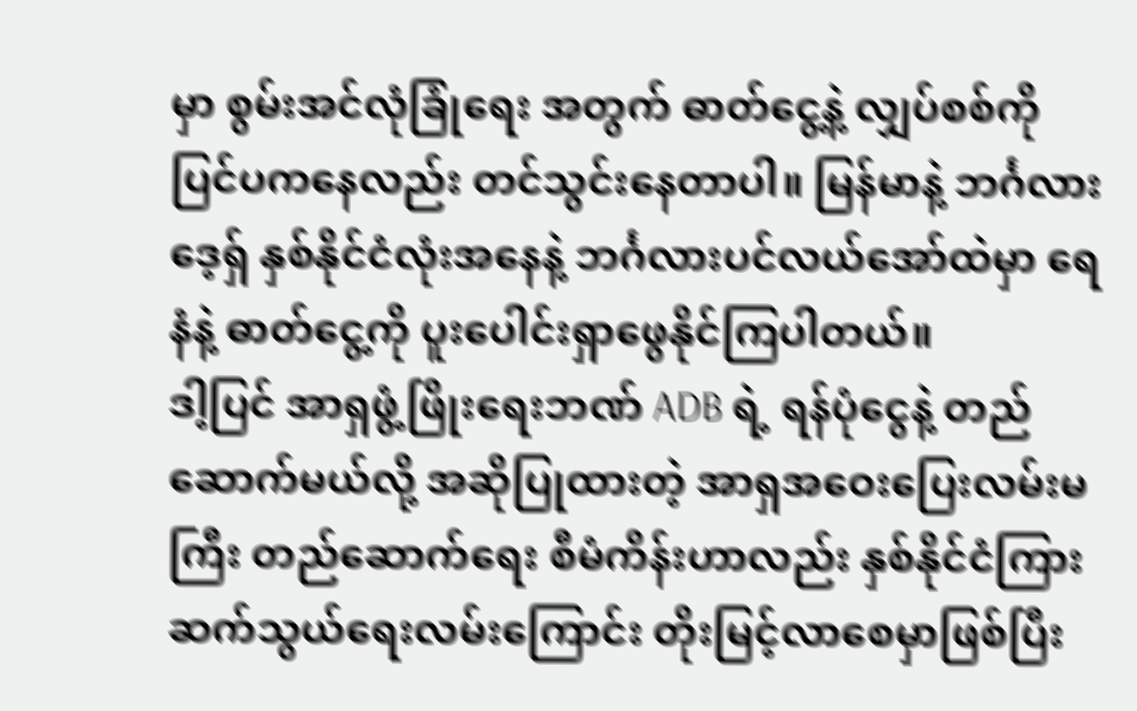မှာ စွမ်းအင်လုံခြုံရေး အတွက် ဓာတ်ငွေ့နဲ့ လျှပ်စစ်ကို ပြင်ပကနေလည်း တင်သွင်းနေတာပါ။ မြန်မာနဲ့ ဘင်္ဂလားဒေ့ရှ် နှစ်နိုင်ငံလုံးအနေနဲ့ ဘင်္ဂလားပင်လယ်အော်ထဲမှာ ရေနံနဲ့ ဓာတ်ငွေ့ကို ပူးပေါင်းရှာဖွေနိုင်ကြပါတယ်။
ဒါ့ပြင် အာရှဖွံ့ဖြိုးရေးဘဏ် ADB ရဲ့ ရန်ပုံငွေနဲ့ တည်ဆောက်မယ်လို့ အဆိုပြုထားတဲ့ အာရှအဝေးပြေးလမ်းမကြီး တည်ဆောက်ရေး စီမံကိန်းဟာလည်း နှစ်နိုင်ငံကြား ဆက်သွယ်ရေးလမ်းကြောင်း တိုးမြင့်လာစေမှာဖြစ်ပြီး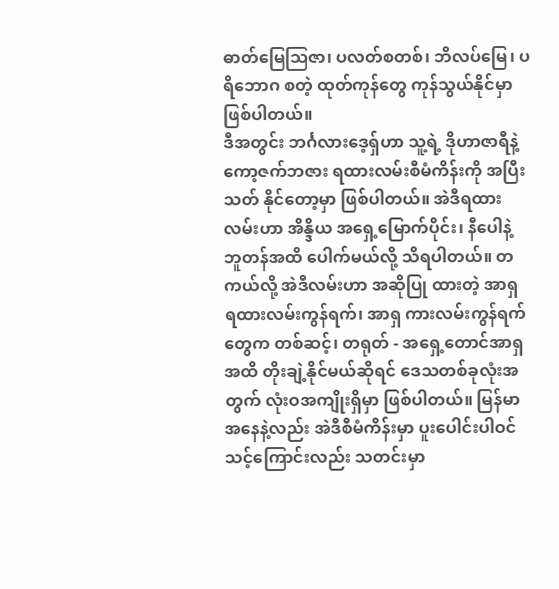ဓာတ်မြေဩဇာ၊ ပလတ်စတစ်၊ ဘိလပ်မြေ၊ ပရိဘောဂ စတဲ့ ထုတ်ကုန်တွေ ကုန်သွယ်နိုင်မှာဖြစ်ပါတယ်။
ဒီအတွင်း ဘင်္ဂလားဒေ့ရှ်ဟာ သူ့ရဲ့ ဒိုဟာဇာရီနဲ့ ကော့ဇက်ဘဇား ရထားလမ်းစီမံကိန်းကို အပြီးသတ် နိုင်တော့မှာ ဖြစ်ပါတယ်။ အဲဒီရထားလမ်းဟာ အိန္ဒိယ အရှေ့မြောက်ပိုင်း၊ နီပေါနဲ့ ဘူတန်အထိ ပေါက်မယ်လို့ သိရပါတယ်။ တကယ်လို့ အဲဒီလမ်းဟာ အဆိုပြု ထားတဲ့ အာရှ ရထားလမ်းကွန်ရက်၊ အာရှ ကားလမ်းကွန်ရက်တွေက တစ်ဆင့်၊ တရုတ် - အရှေ့တောင်အာရှအထိ တိုးချဲ့နိုင်မယ်ဆိုရင် ဒေသတစ်ခုလုံးအတွက် လုံးဝအကျိုးရှိမှာ ဖြစ်ပါတယ်။ မြန်မာအနေနဲ့လည်း အဲဒီစီမံကိန်းမှာ ပူးပေါင်းပါဝင် သင့်ကြောင်းလည်း သတင်းမှာ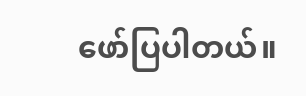ဖော်ပြပါတယ်။